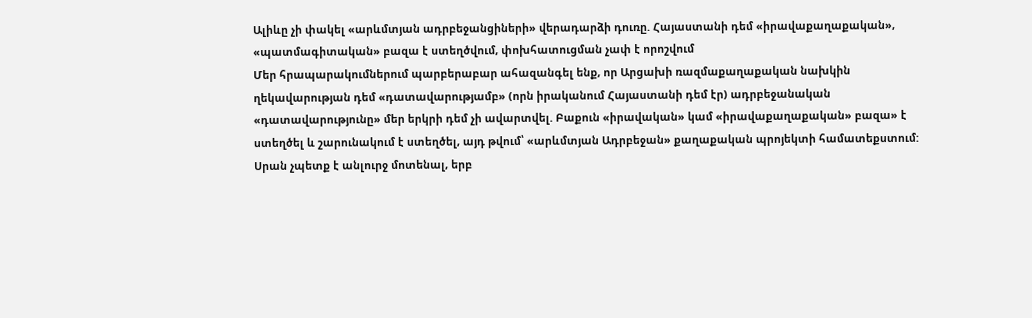Ալիևը չի փակել «արևմտյան ադրբեջանցիների» վերադարձի դուռը. Հայաստանի դեմ «իրավաքաղաքական», «պատմագիտական» բազա է ստեղծվում, փոխհատուցման չափ է որոշվում
Մեր հրապարակումներում պարբերաբար ահազանգել ենք, որ Արցախի ռազմաքաղաքական նախկին ղեկավարության դեմ «դատավարությամբ» (որն իրականում Հայաստանի դեմ էր) ադրբեջանական «դատավարությունը» մեր երկրի դեմ չի ավարտվել. Բաքուն «իրավական» կամ «իրավաքաղաքական» բազա» է ստեղծել և շարունակում է ստեղծել, այդ թվում՝ «արևմտյան Ադրբեջան» քաղաքական պրոյեկտի համատեքստում:
Սրան չպետք է անլուրջ մոտենալ, երբ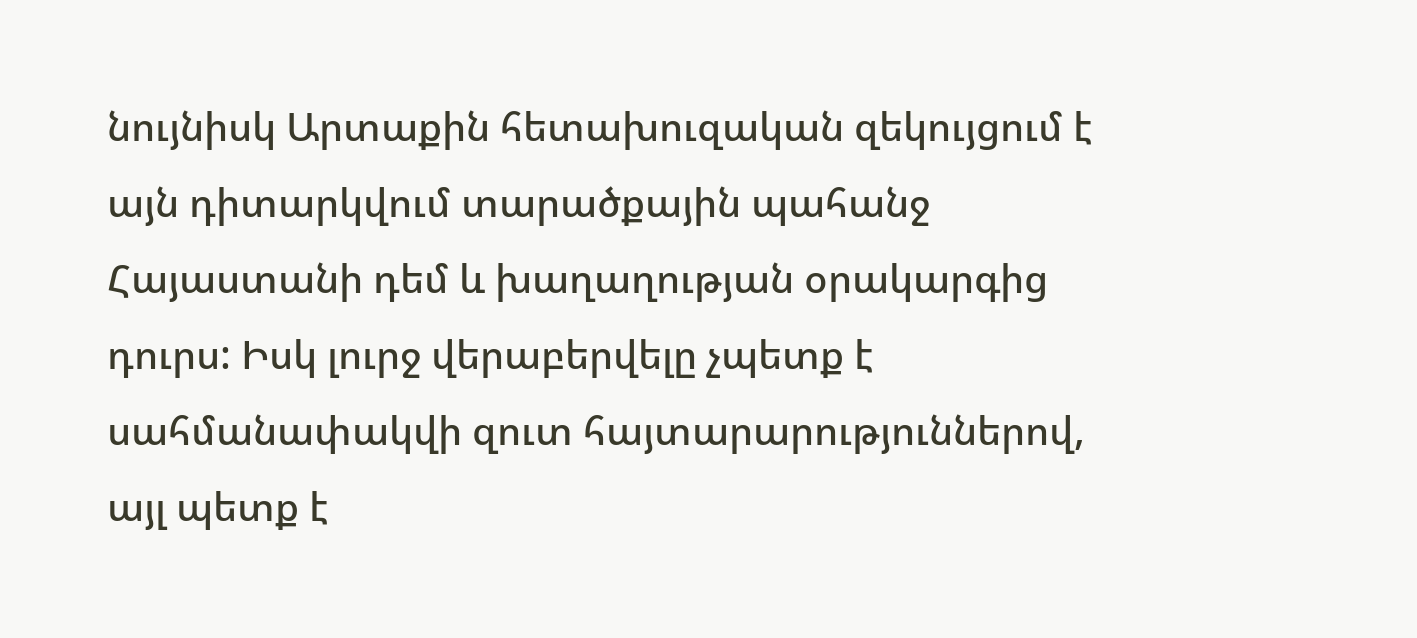նույնիսկ Արտաքին հետախուզական զեկույցում է այն դիտարկվում տարածքային պահանջ Հայաստանի դեմ և խաղաղության օրակարգից դուրս: Իսկ լուրջ վերաբերվելը չպետք է սահմանափակվի զուտ հայտարարություններով, այլ պետք է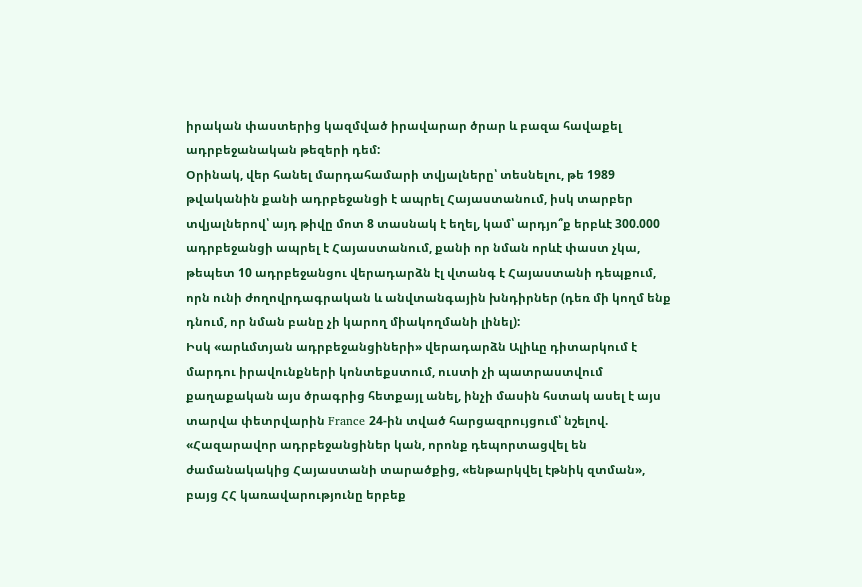իրական փաստերից կազմված իրավարար ծրար և բազա հավաքել ադրբեջանական թեզերի դեմ:
Օրինակ, վեր հանել մարդահամարի տվյալները՝ տեսնելու, թե 1989 թվականին քանի ադրբեջանցի է ապրել Հայաստանում, իսկ տարբեր տվյալներով՝ այդ թիվը մոտ 8 տասնակ է եղել, կամ՝ արդյո՞ք երբևէ 300.000 ադրբեջանցի ապրել է Հայաստանում, քանի որ նման որևէ փաստ չկա, թեպետ 10 ադրբեջանցու վերադարձն էլ վտանգ է Հայաստանի դեպքում, որն ունի ժողովրդագրական և անվտանգային խնդիրներ (դեռ մի կողմ ենք դնում, որ նման բանը չի կարող միակողմանի լինել):
Իսկ «արևմտյան ադրբեջանցիների» վերադարձն Ալիևը դիտարկում է մարդու իրավունքների կոնտեքստում, ուստի չի պատրաստվում քաղաքական այս ծրագրից հետքայլ անել, ինչի մասին հստակ ասել է այս տարվա փետրվարին France 24-ին տված հարցազրույցում՝ նշելով.
«Հազարավոր ադրբեջանցիներ կան, որոնք դեպորտացվել են ժամանակակից Հայաստանի տարածքից, «ենթարկվել էթնիկ զտման», բայց ՀՀ կառավարությունը երբեք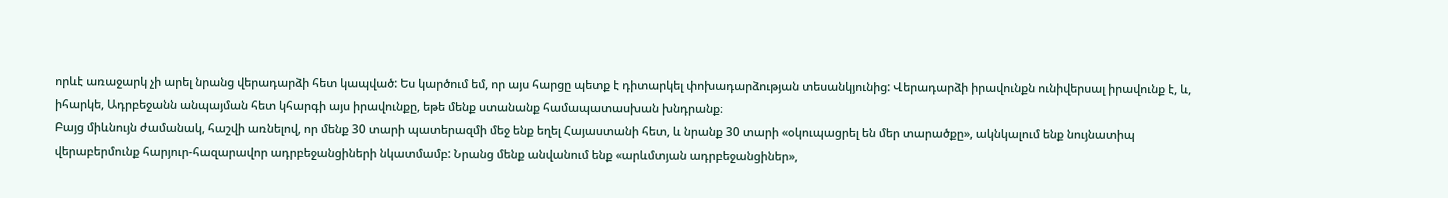որևէ առաջարկ չի արել նրանց վերադարձի հետ կապված: Ես կարծում եմ, որ այս հարցը պետք է դիտարկել փոխադարձության տեսանկյունից: Վերադարձի իրավունքն ունիվերսալ իրավունք է, և, իհարկե, Ադրբեջանն անպայման հետ կհարգի այս իրավունքը, եթե մենք ստանանք համապատասխան խնդրանք։
Բայց միևնույն ժամանակ, հաշվի առնելով, որ մենք 30 տարի պատերազմի մեջ ենք եղել Հայաստանի հետ, և նրանք 30 տարի «օկուպացրել են մեր տարածքը», ակնկալում ենք նույնատիպ վերաբերմունք հարյուր-հազարավոր ադրբեջանցիների նկատմամբ: Նրանց մենք անվանում ենք «արևմտյան ադրբեջանցիներ»,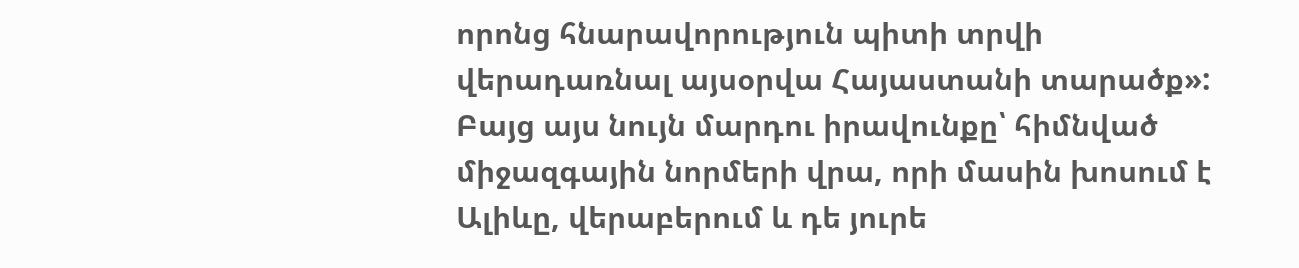որոնց հնարավորություն պիտի տրվի վերադառնալ այսօրվա Հայաստանի տարածք»:
Բայց այս նույն մարդու իրավունքը՝ հիմնված միջազգային նորմերի վրա, որի մասին խոսում է Ալիևը, վերաբերում և դե յուրե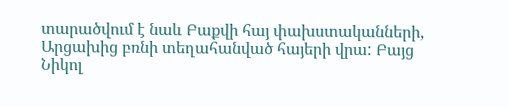տարածվում է նաև Բաքվի հայ փախստականների, Արցախից բռնի տեղահանված հայերի վրա: Բայց Նիկոլ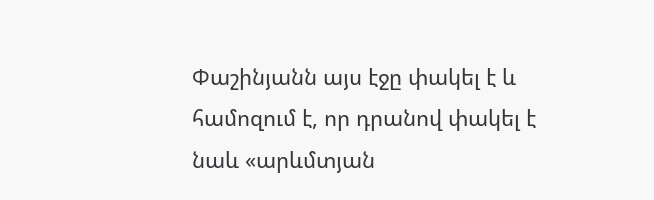Փաշինյանն այս էջը փակել է և համոզում է, որ դրանով փակել է նաև «արևմտյան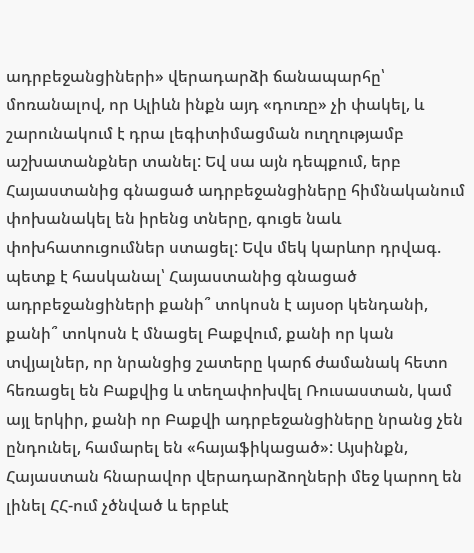ադրբեջանցիների» վերադարձի ճանապարհը՝ մոռանալով, որ Ալիևն ինքն այդ «դուռը» չի փակել, և շարունակում է դրա լեգիտիմացման ուղղությամբ աշխատանքներ տանել: Եվ սա այն դեպքում, երբ Հայաստանից գնացած ադրբեջանցիները հիմնականում փոխանակել են իրենց տները, գուցե նաև փոխհատուցումներ ստացել: Եվս մեկ կարևոր դրվագ. պետք է հասկանալ՝ Հայաստանից գնացած ադրբեջանցիների քանի՞ տոկոսն է այսօր կենդանի, քանի՞ տոկոսն է մնացել Բաքվում, քանի որ կան տվյալներ, որ նրանցից շատերը կարճ ժամանակ հետո հեռացել են Բաքվից և տեղափոխվել Ռուսաստան, կամ այլ երկիր, քանի որ Բաքվի ադրբեջանցիները նրանց չեն ընդունել, համարել են «հայաֆիկացած»: Այսինքն, Հայաստան հնարավոր վերադարձողների մեջ կարող են լինել ՀՀ-ում չծնված և երբևէ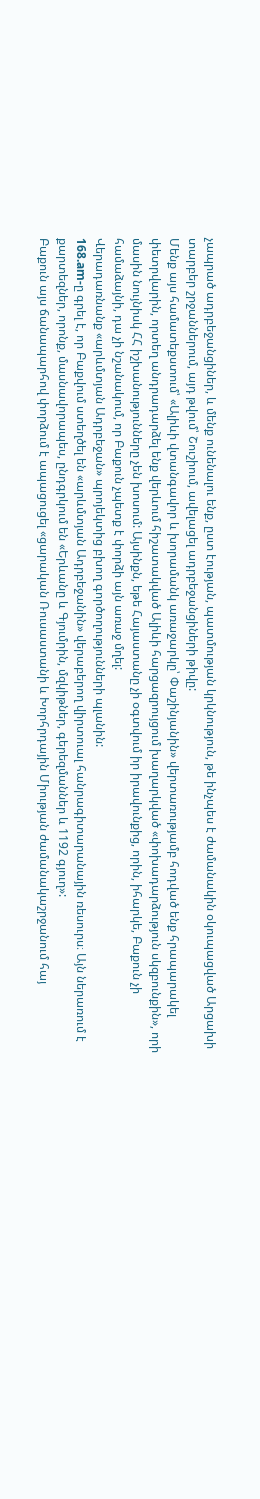չապրած ադրբեջանցիներ, և մենք ունենալու ենք, ըստ էության, պատմության կրկնություն, թե ինչպես է ժամանակին օկուպացված Արցախի տարբեր շրջաններում, այդ թվում՝ Շուշիում, ավելացել ադրբեջանցիների թիվը:
Մենք այս համատեքստում՝ «Ալիևի վտանգավոր և խորամանկ առաջարկը՝ Փաշինյանին» վերտառությամբ հոդված ենք հրապարակել փետրվարին, որտեղ անդրադարձել ենք վերևում հիշատակված Ալիևի հարցազրույցում խաղարկված «փոխադարձություն սկզբունքին», որի մասին նույնիսկ ՀՀ իշխանությունները չեն խոսում: Այսինքն, եթե Հայաստանը չի օգտվում իր իրավունքից, որին, իհարկե, Բաքուն չի համաձայնի, դա չի նշանակում, որ Բաքուն չպետք է փորձի այն առաջ մղել:
Վերադառնանք «արևմտյան Ադրբեջան» պրոյեկտից բխող գործողությունների պլանին:
168.am-ը գրել է, որ Բաքվում ստեղծել են «արևմտյան Ադրբեջանին» վերաբերող վիրտուալ հանրագիտարանային ռեսուրս։ Այն ներառում է քարտեզներ, որոնք, մասնավորապես, ընդգրկում են «Երևանը և Գյումրին, մզկիթներ, գերեզմաններ և 1192 գյուղ»:
Բաքուն այս ճանապարհով փորձում է ապացուցել «ցարական Ռուսաստանի և Խորհրդային Միության ժամանակաշրջանում հայ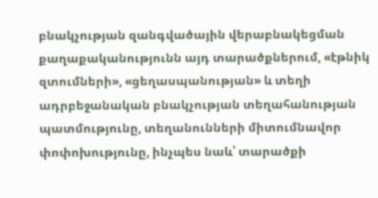բնակչության զանգվածային վերաբնակեցման քաղաքականությունն այդ տարածքներում, «էթնիկ զտումների», «ցեղասպանության» և տեղի ադրբեջանական բնակչության տեղահանության պատմությունը, տեղանունների միտումնավոր փոփոխությունը, ինչպես նաև՝ տարածքի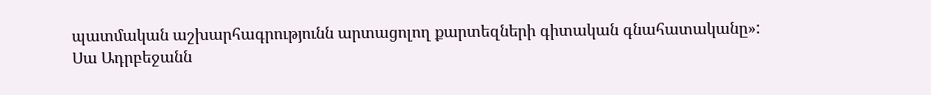պատմական աշխարհագրությունն արտացոլող քարտեզների գիտական գնահատականը»:
Սա Ադրբեջանն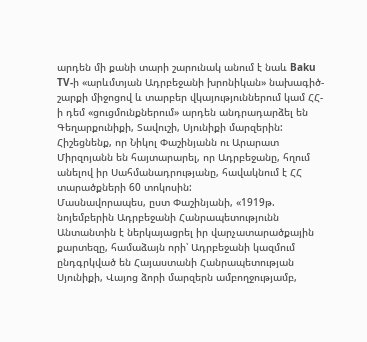արդեն մի քանի տարի շարունակ անում է նաև Baku TV-ի «արևմտյան Ադրբեջանի խրոնիկան» նախագիծ-շարքի միջոցով և տարբեր վկայություններում կամ ՀՀ-ի դեմ «ցուցմունքներում» արդեն անդրադարձել են Գեղարքունիքի, Տավուշի, Սյունիքի մարզերին:
Հիշեցնենք, որ Նիկոլ Փաշինյանն ու Արարատ Միրզոյանն են հայտարարել, որ Ադրբեջանը, հղում անելով իր Սահմանադրությանը, հավակնում է ՀՀ տարածքների 60 տոկոսին:
Մասնավորապես, ըստ Փաշինյանի, «1919թ. նոյեմբերին Ադրբեջանի Հանրապետությունն Անտանտին է ներկայացրել իր վարչատարածքային քարտեզը, համաձայն որի՝ Ադրբեջանի կազմում ընդգրկված են Հայաստանի Հանրապետության Սյունիքի, Վայոց ձորի մարզերն ամբողջությամբ,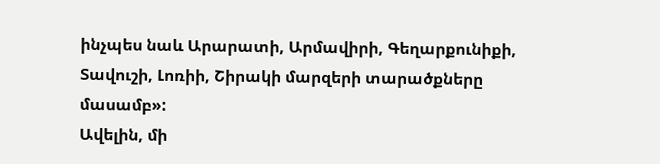ինչպես նաև Արարատի, Արմավիրի, Գեղարքունիքի, Տավուշի, Լոռիի, Շիրակի մարզերի տարածքները մասամբ»:
Ավելին, մի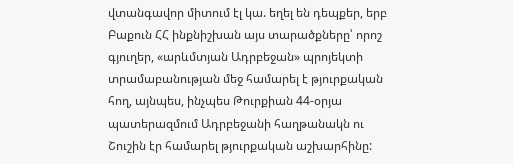վտանգավոր միտում էլ կա. եղել են դեպքեր, երբ Բաքուն ՀՀ ինքնիշխան այս տարածքները՝ որոշ գյուղեր, «արևմտյան Ադրբեջան» պրոյեկտի տրամաբանության մեջ համարել է թյուրքական հող, այնպես, ինչպես Թուրքիան 44-օրյա պատերազմում Ադրբեջանի հաղթանակն ու Շուշին էր համարել թյուրքական աշխարհինը: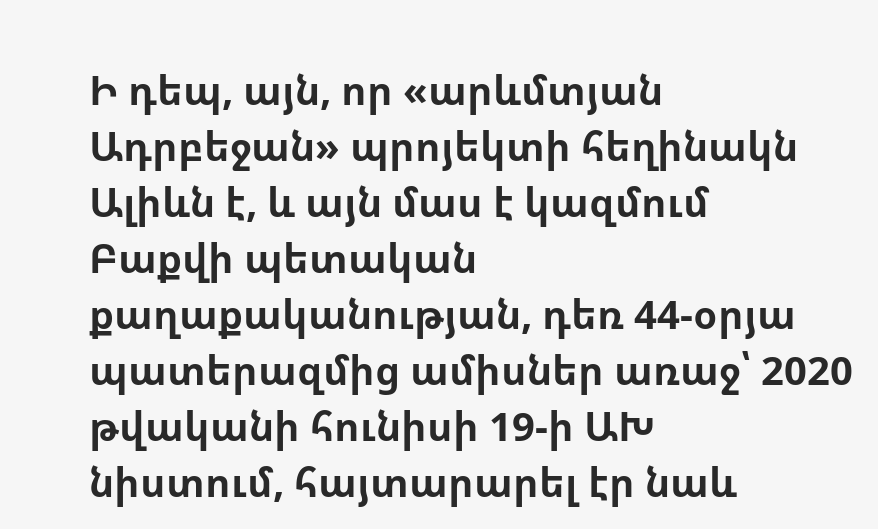Ի դեպ, այն, որ «արևմտյան Ադրբեջան» պրոյեկտի հեղինակն Ալիևն է, և այն մաս է կազմում Բաքվի պետական քաղաքականության, դեռ 44-օրյա պատերազմից ամիսներ առաջ՝ 2020 թվականի հունիսի 19-ի ԱԽ նիստում, հայտարարել էր նաև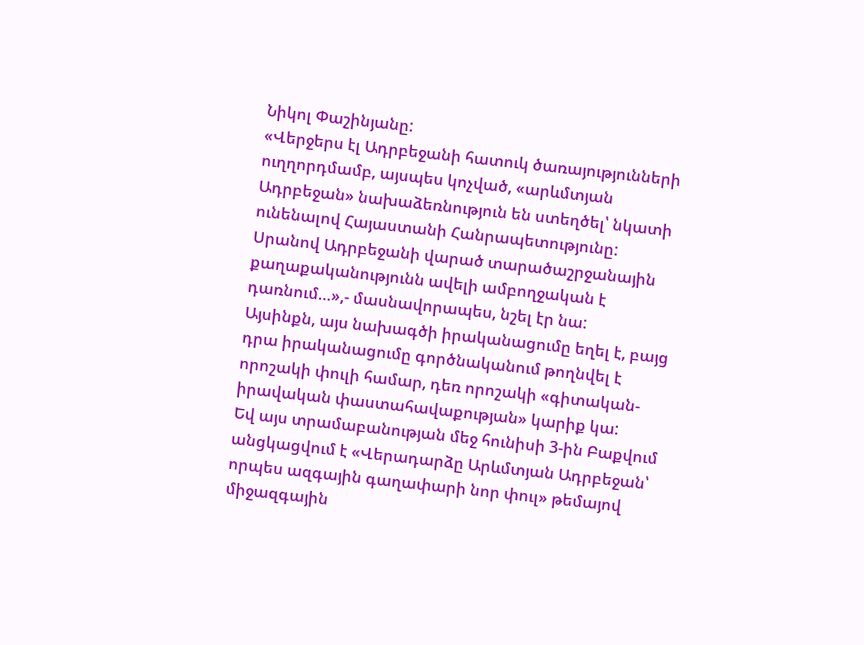Նիկոլ Փաշինյանը:
«Վերջերս էլ Ադրբեջանի հատուկ ծառայությունների ուղղորդմամբ, այսպես կոչված, «արևմտյան Ադրբեջան» նախաձեռնություն են ստեղծել՝ նկատի ունենալով Հայաստանի Հանրապետությունը: Սրանով Ադրբեջանի վարած տարածաշրջանային քաղաքականությունն ավելի ամբողջական է դառնում…»,- մասնավորապես, նշել էր նա:
Այսինքն, այս նախագծի իրականացումը եղել է, բայց դրա իրականացումը գործնականում թողնվել է որոշակի փուլի համար, դեռ որոշակի «գիտական-իրավական փաստահավաքության» կարիք կա:
Եվ այս տրամաբանության մեջ հունիսի 3-ին Բաքվում անցկացվում է «Վերադարձը Արևմտյան Ադրբեջան՝ որպես ազգային գաղափարի նոր փուլ» թեմայով միջազգային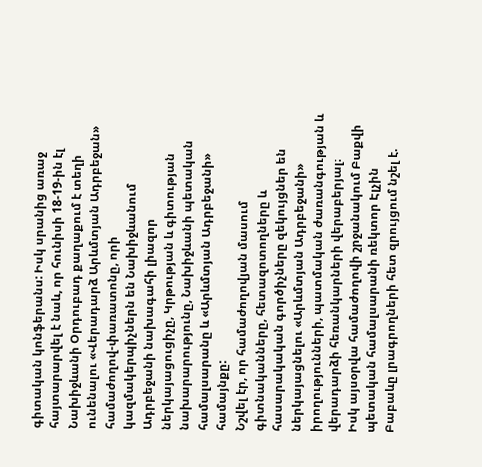գիտական կոնֆերանս: Իսկ սրանից առաջ հայտարարվել է նաև, որ հունիսի 18-19-ին էլ Նախիջևանի Օրդուբադ քաղաքում է տեղի ունենալու «Վերադարձ Արևմտյան Ադրբեջան» համաժողով-փառատոնը, որի կազմակերպիչներն են Նախիջևանում Ադրբեջանի նախագահի լիազոր ներկայացուցիչը, Կրթության և գիտության նախարարությունը, Նախիջևանի պետական համալսարանը և «Արևմտյան Ադրբեջանի» համայնքը:
Նշվել էր, որ համաժողովյան մասում գիտնականները, հետազոտողները և հասարակական գործիչները զեկույցներ են ներկայացնելու «Արևմտյան Ադրբեջանի» իրողությունների, պատմական ժառանգության և վերադարձի հեռանկարների վերաբերյալ։
Իսկ այսօրվա համաժողովի շրջանակում Բաքվի պետական համալսարանի ռեկտոր Էլչին Բաբաևը լրագրողների հետ զրույցում նշել է.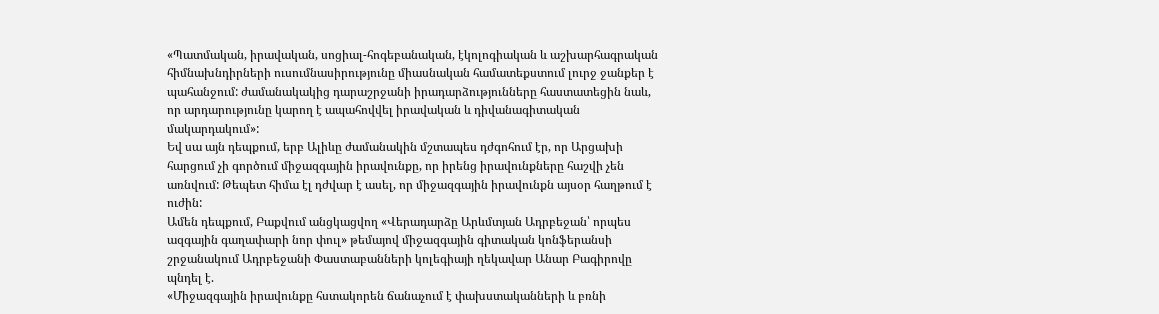«Պատմական, իրավական, սոցիալ-հոգեբանական, էկոլոգիական և աշխարհագրական հիմնախնդիրների ուսումնասիրությունը միասնական համատեքստում լուրջ ջանքեր է պահանջում: ժամանակակից դարաշրջանի իրադարձությունները հաստատեցին նաև, որ արդարությունը կարող է ապահովվել իրավական և դիվանագիտական մակարդակում»:
Եվ սա այն դեպքում, երբ Ալիևը ժամանակին մշտապես դժգոհում էր, որ Արցախի հարցում չի գործում միջազգային իրավունքը, որ իրենց իրավունքները հաշվի չեն առնվում: Թեպետ հիմա էլ դժվար է ասել, որ միջազգային իրավունքն այսօր հաղթում է ուժին:
Ամեն դեպքում, Բաքվում անցկացվող «Վերադարձը Արևմտյան Ադրբեջան՝ որպես ազգային գաղափարի նոր փուլ» թեմայով միջազգային գիտական կոնֆերանսի շրջանակում Ադրբեջանի Փաստաբանների կոլեգիայի ղեկավար Անար Բագիրովը պնդել է.
«Միջազգային իրավունքը հստակորեն ճանաչում է փախստականների և բռնի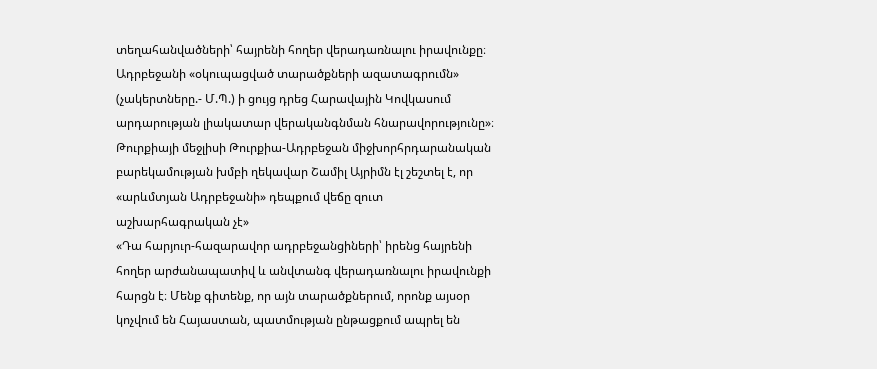տեղահանվածների՝ հայրենի հողեր վերադառնալու իրավունքը։ Ադրբեջանի «օկուպացված տարածքների ազատագրումն» (չակերտները.- Մ.Պ.) ի ցույց դրեց Հարավային Կովկասում արդարության լիակատար վերականգնման հնարավորությունը»։
Թուրքիայի մեջլիսի Թուրքիա-Ադրբեջան միջխորհրդարանական բարեկամության խմբի ղեկավար Շամիլ Այրիմն էլ շեշտել է, որ «արևմտյան Ադրբեջանի» դեպքում վեճը զուտ աշխարհագրական չէ»
«Դա հարյուր-հազարավոր ադրբեջանցիների՝ իրենց հայրենի հողեր արժանապատիվ և անվտանգ վերադառնալու իրավունքի հարցն է։ Մենք գիտենք, որ այն տարածքներում, որոնք այսօր կոչվում են Հայաստան, պատմության ընթացքում ապրել են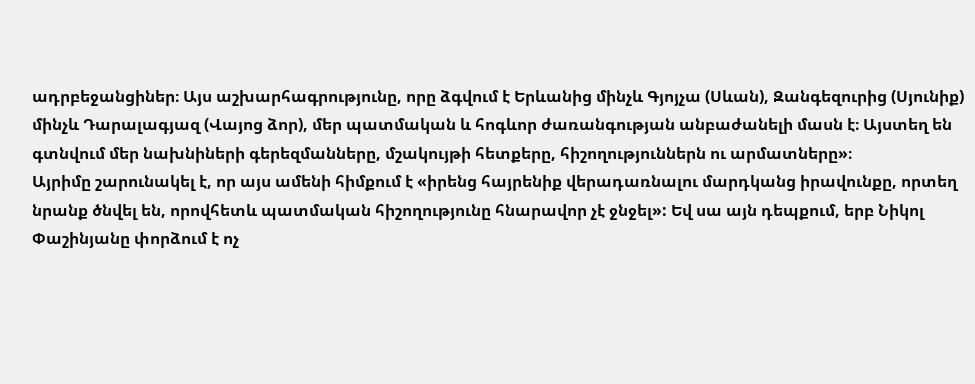ադրբեջանցիներ։ Այս աշխարհագրությունը, որը ձգվում է Երևանից մինչև Գյոյչա (Սևան), Զանգեզուրից (Սյունիք) մինչև Դարալագյազ (Վայոց ձոր), մեր պատմական և հոգևոր ժառանգության անբաժանելի մասն է։ Այստեղ են գտնվում մեր նախնիների գերեզմանները, մշակույթի հետքերը, հիշողություններն ու արմատները»։
Այրիմը շարունակել է, որ այս ամենի հիմքում է «իրենց հայրենիք վերադառնալու մարդկանց իրավունքը, որտեղ նրանք ծնվել են, որովհետև պատմական հիշողությունը հնարավոր չէ ջնջել»: Եվ սա այն դեպքում, երբ Նիկոլ Փաշինյանը փորձում է ոչ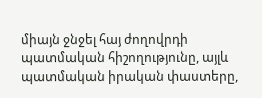միայն ջնջել հայ ժողովրդի պատմական հիշողությունը, այլև պատմական իրական փաստերը,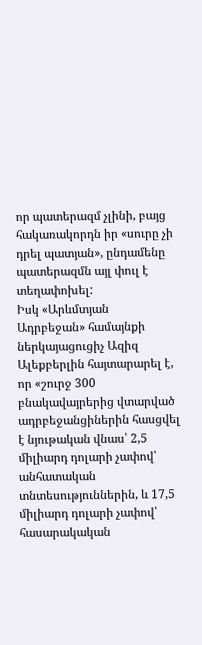որ պատերազմ չլինի, բայց հակառակորդն իր «սուրը չի դրել պատյան», ընդամենը պատերազմն այլ փուլ է տեղափոխել:
Իսկ «Արևմտյան Ադրբեջան» համայնքի ներկայացուցիչ Ազիզ Ալեքբերլին հայտարարել է, որ «շուրջ 300 բնակավայրերից վտարված ադրբեջանցիներին հասցվել է նյութական վնաս՝ 2,5 միլիարդ դոլարի չափով՝ անհատական տնտեսություններին, և 17,5 միլիարդ դոլարի չափով՝ հասարակական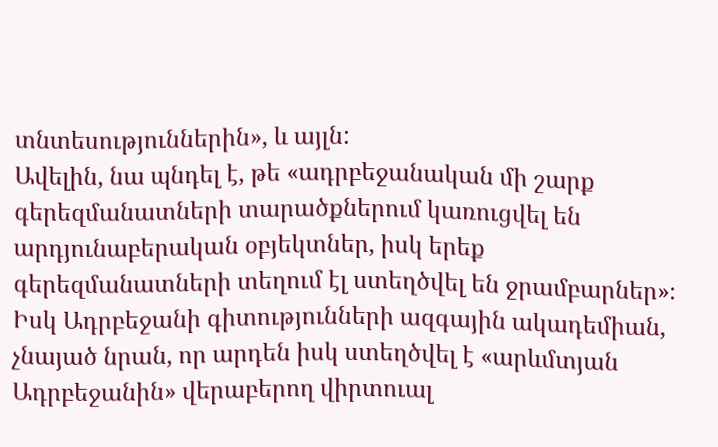տնտեսություններին», և այլն:
Ավելին, նա պնդել է, թե «ադրբեջանական մի շարք գերեզմանատների տարածքներում կառուցվել են արդյունաբերական օբյեկտներ, իսկ երեք գերեզմանատների տեղում էլ ստեղծվել են ջրամբարներ»։
Իսկ Ադրբեջանի գիտությունների ազգային ակադեմիան, չնայած նրան, որ արդեն իսկ ստեղծվել է «արևմտյան Ադրբեջանին» վերաբերող վիրտուալ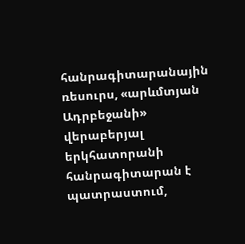հանրագիտարանային ռեսուրս, «արևմտյան Ադրբեջանի» վերաբերյալ երկհատորանի հանրագիտարան է պատրաստում,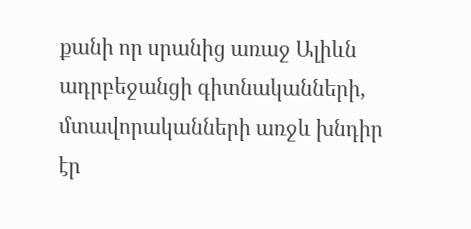քանի որ սրանից առաջ Ալիևն ադրբեջանցի գիտնականների, մտավորականների առջև խնդիր էր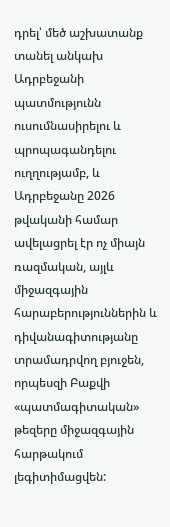դրել՝ մեծ աշխատանք տանել անկախ Ադրբեջանի պատմությունն ուսումնասիրելու և պրոպագանդելու ուղղությամբ, և Ադրբեջանը 2026 թվականի համար ավելացրել էր ոչ միայն ռազմական, այլև միջազգային հարաբերություններին և դիվանագիտությանը տրամադրվող բյուջեն, որպեսզի Բաքվի «պատմագիտական» թեզերը միջազգային հարթակում լեգիտիմացվեն: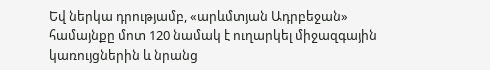Եվ ներկա դրությամբ, «արևմտյան Ադրբեջան» համայնքը մոտ 120 նամակ է ուղարկել միջազգային կառույցներին և նրանց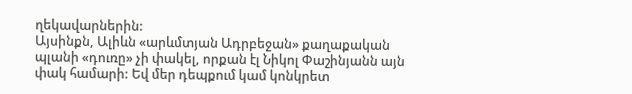ղեկավարներին:
Այսինքն, Ալիևն «արևմտյան Ադրբեջան» քաղաքական պլանի «դուռը» չի փակել, որքան էլ Նիկոլ Փաշինյանն այն փակ համարի: Եվ մեր դեպքում կամ կոնկրետ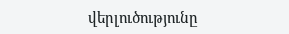վերլուծությունը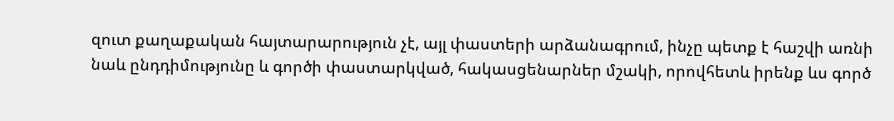զուտ քաղաքական հայտարարություն չէ, այլ փաստերի արձանագրում, ինչը պետք է հաշվի առնի նաև ընդդիմությունը և գործի փաստարկված, հակասցենարներ մշակի, որովհետև իրենք ևս գործ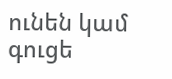ունեն կամ գուցե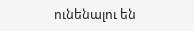ունենալու են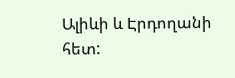Ալիևի և Էրդողանի հետ: